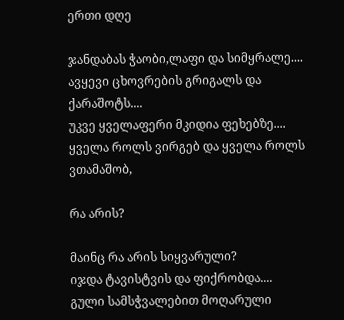ერთი დღე

ჯანდაბას ჭაობი,ლაფი და სიმყრალე....
ავყევი ცხოვრების გრიგალს და ქარაშოტს....
უკვე ყველაფერი მკიდია ფეხებზე....
ყველა როლს ვირგებ და ყველა როლს ვთამაშობ,

რა არის?

მაინც რა არის სიყვარული?
იჯდა ტავისტვის და ფიქრობდა....
გული სამსჭვალებით მოღარული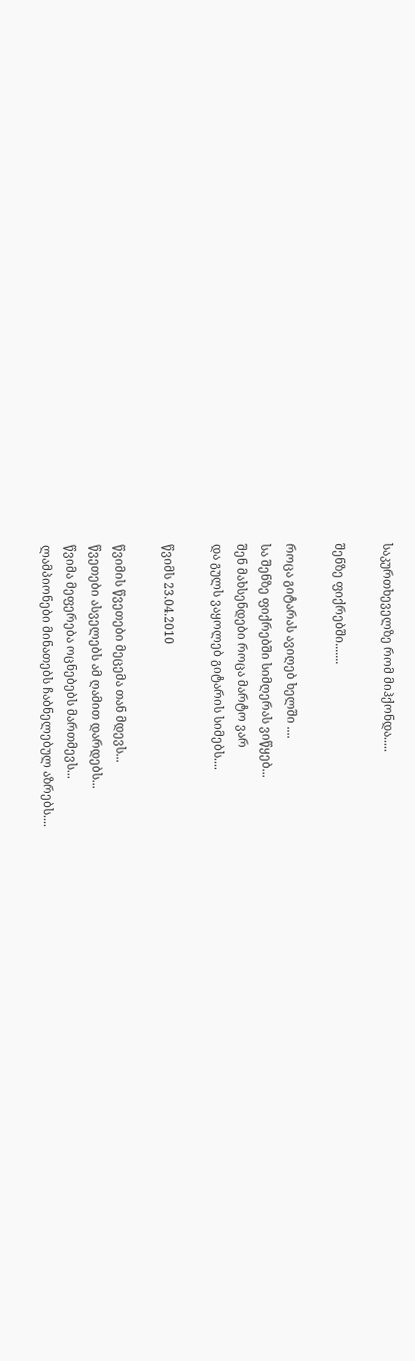საკურთხეველზე რომ მიჰქონდა.....

შენზე ფიქრებში.......

როცა გიტარას ავიღებ ხელში ....
სა შენზე ფიქრებში სიმღერას ვიწყებ...
შენ მახსენდები როცა მარტო ვარ
და გულს ვაყოლებ გიტარის სიმებს....

წვიმს 23.04.2010

წვიმის წვეთები მეცემა თან მდევს...
წვეთები ასველებს ამ ღამით დარდებს...
წვიმა მეფერება ოცნებებს მართმევს...
ლამპიონები მინათებს ჩაბნელებულ აზრებს....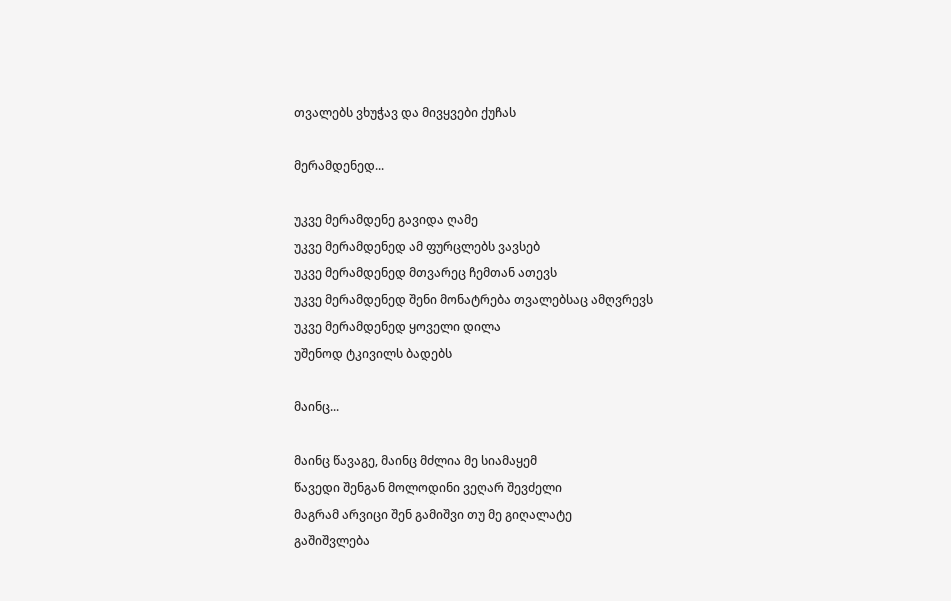თვალებს ვხუჭავ და მივყვები ქუჩას

მერამდენედ...

უკვე მერამდენე გავიდა ღამე
უკვე მერამდენედ ამ ფურცლებს ვავსებ
უკვე მერამდენედ მთვარეც ჩემთან ათევს
უკვე მერამდენედ შენი მონატრება თვალებსაც ამღვრევს
უკვე მერამდენედ ყოველი დილა
უშენოდ ტკივილს ბადებს

მაინც...

მაინც წავაგე, მაინც მძლია მე სიამაყემ
წავედი შენგან მოლოდინი ვეღარ შევძელი
მაგრამ არვიცი შენ გამიშვი თუ მე გიღალატე
გაშიშვლება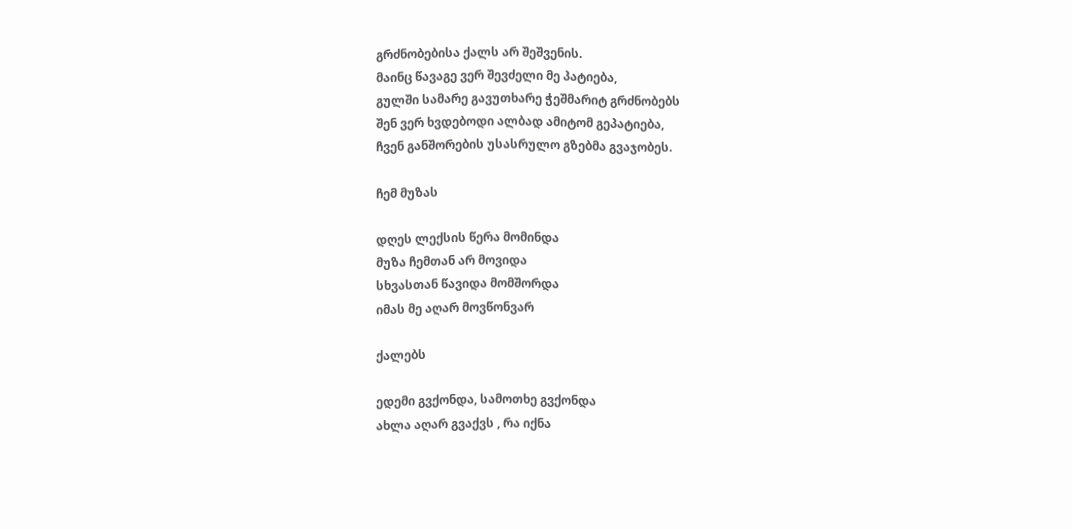გრძნობებისა ქალს არ შეშვენის.
მაინც წავაგე ვერ შევძელი მე პატიება,
გულში სამარე გავუთხარე ჭეშმარიტ გრძნობებს
შენ ვერ ხვდებოდი ალბად ამიტომ გეპატიება,
ჩვენ განშორების უსასრულო გზებმა გვაჯობეს.

ჩემ მუზას

დღეს ლექსის წერა მომინდა
მუზა ჩემთან არ მოვიდა
სხვასთან წავიდა მომშორდა
იმას მე აღარ მოვწონვარ

ქალებს

ედემი გვქონდა, სამოთხე გვქონდა
ახლა აღარ გვაქვს , რა იქნა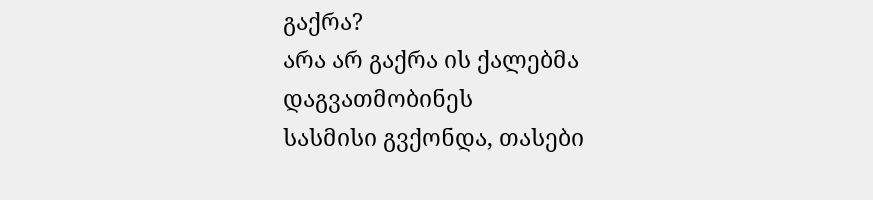გაქრა?
არა არ გაქრა ის ქალებმა დაგვათმობინეს
სასმისი გვქონდა, თასები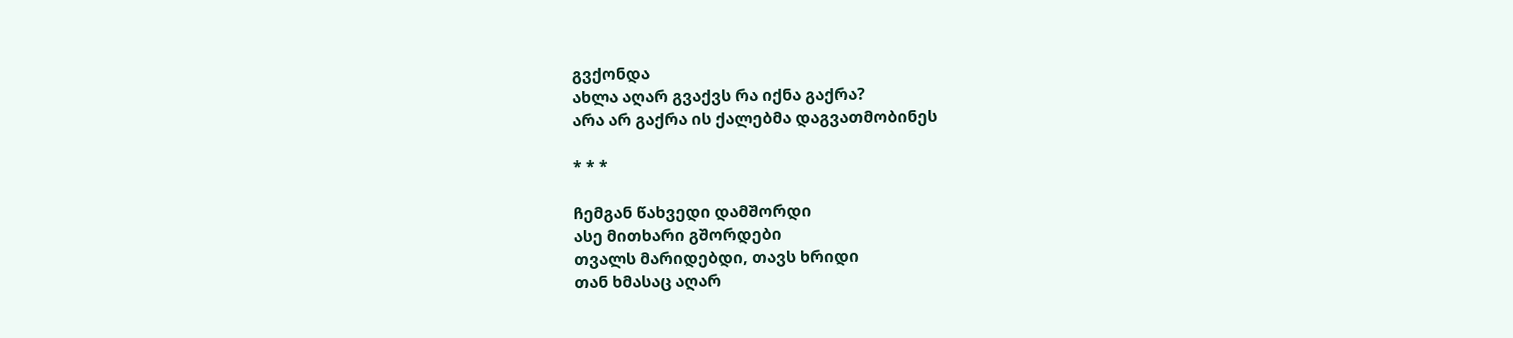გვქონდა
ახლა აღარ გვაქვს რა იქნა გაქრა?
არა არ გაქრა ის ქალებმა დაგვათმობინეს

* * *

ჩემგან წახვედი დამშორდი
ასე მითხარი გშორდები
თვალს მარიდებდი, თავს ხრიდი
თან ხმასაც აღარ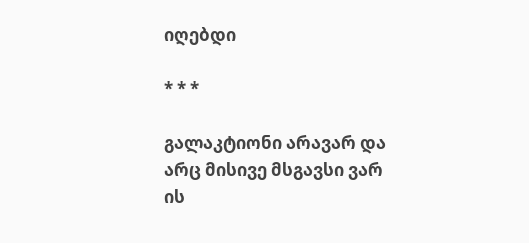იღებდი

* * *

გალაკტიონი არავარ და
არც მისივე მსგავსი ვარ
ის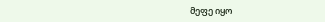მეფე იყო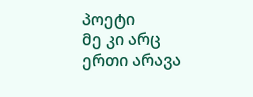პოეტი
მე კი არც ერთი არავა